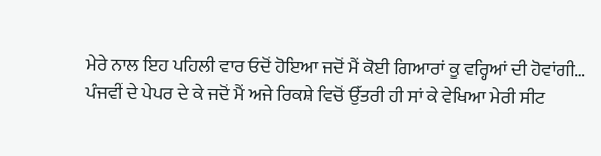ਮੇਰੇ ਨਾਲ ਇਹ ਪਹਿਲੀ ਵਾਰ ਓਦੋਂ ਹੋਇਆ ਜਦੋਂ ਮੈਂ ਕੋਈ ਗਿਆਰਾਂ ਕੂ ਵਰ੍ਹਿਆਂ ਦੀ ਹੋਵਾਂਗੀ…
ਪੰਜਵੀਂ ਦੇ ਪੇਪਰ ਦੇ ਕੇ ਜਦੋਂ ਮੈਂ ਅਜੇ ਰਿਕਸ਼ੇ ਵਿਚੋਂ ਉੱਤਰੀ ਹੀ ਸਾਂ ਕੇ ਵੇਖਿਆ ਮੇਰੀ ਸੀਟ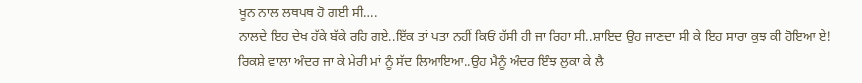ਖੂਨ ਨਾਲ ਲਥਪਥ ਹੋ ਗਈ ਸੀ….
ਨਾਲਦੇ ਇਹ ਦੇਖ ਹੱਕੇ ਬੱਕੇ ਰਹਿ ਗਏ..ਇੱਕ ਤਾਂ ਪਤਾ ਨਹੀਂ ਕਿਓਂ ਹੱਸੀ ਹੀ ਜਾ ਰਿਹਾ ਸੀ..ਸ਼ਾਇਦ ਉਹ ਜਾਣਦਾ ਸੀ ਕੇ ਇਹ ਸਾਰਾ ਕੁਝ ਕੀ ਹੋਇਆ ਏ!
ਰਿਕਸ਼ੇ ਵਾਲਾ ਅੰਦਰ ਜਾ ਕੇ ਮੇਰੀ ਮਾਂ ਨੂੰ ਸੱਦ ਲਿਆਇਆ..ਉਹ ਮੈਨੂੰ ਅੰਦਰ ਇੰਝ ਲੁਕਾ ਕੇ ਲੈ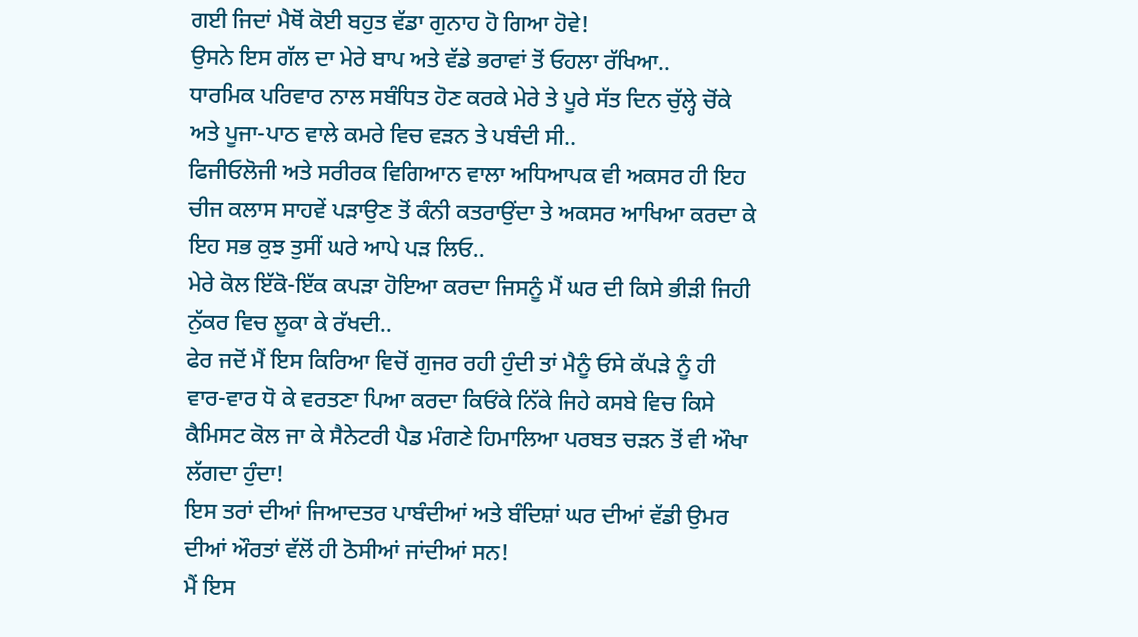ਗਈ ਜਿਦਾਂ ਮੈਥੋਂ ਕੋਈ ਬਹੁਤ ਵੱਡਾ ਗੁਨਾਹ ਹੋ ਗਿਆ ਹੋਵੇ!
ਉਸਨੇ ਇਸ ਗੱਲ ਦਾ ਮੇਰੇ ਬਾਪ ਅਤੇ ਵੱਡੇ ਭਰਾਵਾਂ ਤੋਂ ਓਹਲਾ ਰੱਖਿਆ..
ਧਾਰਮਿਕ ਪਰਿਵਾਰ ਨਾਲ ਸਬੰਧਿਤ ਹੋਣ ਕਰਕੇ ਮੇਰੇ ਤੇ ਪੂਰੇ ਸੱਤ ਦਿਨ ਚੁੱਲ੍ਹੇ ਚੋਂਕੇ ਅਤੇ ਪੂਜਾ-ਪਾਠ ਵਾਲੇ ਕਮਰੇ ਵਿਚ ਵੜਨ ਤੇ ਪਬੰਦੀ ਸੀ..
ਫਿਜੀਓਲੋਜੀ ਅਤੇ ਸਰੀਰਕ ਵਿਗਿਆਨ ਵਾਲਾ ਅਧਿਆਪਕ ਵੀ ਅਕਸਰ ਹੀ ਇਹ ਚੀਜ ਕਲਾਸ ਸਾਹਵੇਂ ਪੜਾਉਣ ਤੋਂ ਕੰਨੀ ਕਤਰਾਉਂਦਾ ਤੇ ਅਕਸਰ ਆਖਿਆ ਕਰਦਾ ਕੇ ਇਹ ਸਭ ਕੁਝ ਤੁਸੀਂ ਘਰੇ ਆਪੇ ਪੜ ਲਿਓ..
ਮੇਰੇ ਕੋਲ ਇੱਕੋ-ਇੱਕ ਕਪੜਾ ਹੋਇਆ ਕਰਦਾ ਜਿਸਨੂੰ ਮੈਂ ਘਰ ਦੀ ਕਿਸੇ ਭੀੜੀ ਜਿਹੀ ਨੁੱਕਰ ਵਿਚ ਲੂਕਾ ਕੇ ਰੱਖਦੀ..
ਫੇਰ ਜਦੋਂ ਮੈਂ ਇਸ ਕਿਰਿਆ ਵਿਚੋਂ ਗੁਜਰ ਰਹੀ ਹੁੰਦੀ ਤਾਂ ਮੈਨੂੰ ਓਸੇ ਕੱਪੜੇ ਨੂੰ ਹੀ ਵਾਰ-ਵਾਰ ਧੋ ਕੇ ਵਰਤਣਾ ਪਿਆ ਕਰਦਾ ਕਿਓਂਕੇ ਨਿੱਕੇ ਜਿਹੇ ਕਸਬੇ ਵਿਚ ਕਿਸੇ ਕੈਮਿਸਟ ਕੋਲ ਜਾ ਕੇ ਸੈਨੇਟਰੀ ਪੈਡ ਮੰਗਣੇ ਹਿਮਾਲਿਆ ਪਰਬਤ ਚੜਨ ਤੋਂ ਵੀ ਔਖਾ ਲੱਗਦਾ ਹੁੰਦਾ!
ਇਸ ਤਰਾਂ ਦੀਆਂ ਜਿਆਦਤਰ ਪਾਬੰਦੀਆਂ ਅਤੇ ਬੰਦਿਸ਼ਾਂ ਘਰ ਦੀਆਂ ਵੱਡੀ ਉਮਰ ਦੀਆਂ ਔਰਤਾਂ ਵੱਲੋਂ ਹੀ ਠੋਸੀਆਂ ਜਾਂਦੀਆਂ ਸਨ!
ਮੈਂ ਇਸ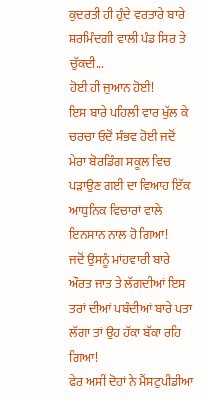ਕੁਦਰਤੀ ਹੀ ਹੁੰਦੇ ਵਰਤਾਰੇ ਬਾਰੇ ਸ਼ਰਮਿੰਦਗੀ ਵਾਲੀ ਪੰਡ ਸਿਰ ਤੇ ਚੁੱਕਦੀ...
ਹੋਈ ਹੀ ਜੁਆਨ ਹੋਈ!
ਇਸ ਬਾਰੇ ਪਹਿਲੀ ਵਾਰ ਖੁੱਲ ਕੇ ਚਰਚਾ ਓਦੋਂ ਸੰਭਵ ਹੋਈ ਜਦੋਂ ਮੇਰਾ ਬੋਰਡਿੰਗ ਸਕੂਲ ਵਿਚ ਪੜਾਉਣ ਗਈ ਦਾ ਵਿਆਹ ਇੱਕ ਆਧੁਨਿਕ ਵਿਚਾਰਾਂ ਵਾਲੇ ਇਨਸਾਨ ਨਾਲ ਹੋ ਗਿਆ!
ਜਦੋਂ ਉਸਨੂੰ ਮਾਂਹਵਾਰੀ ਬਾਰੇ ਔਰਤ ਜਾਤ ਤੇ ਲੱਗਦੀਆਂ ਇਸ ਤਰਾਂ ਦੀਆਂ ਪਬੰਦੀਆਂ ਬਾਰੇ ਪਤਾ ਲੱਗਾ ਤਾਂ ਉਹ ਹੱਕਾ ਬੱਕਾ ਰਹਿ ਗਿਆ!
ਫੇਰ ਅਸੀਂ ਦੋਹਾਂ ਨੇ ਮੈਂਸਟੁਪੀਡੀਆ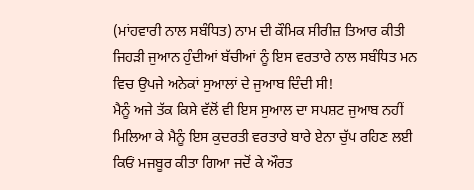(ਮਾਂਹਵਾਰੀ ਨਾਲ ਸਬੰਧਿਤ) ਨਾਮ ਦੀ ਕੌਮਿਕ ਸੀਰੀਜ਼ ਤਿਆਰ ਕੀਤੀ ਜਿਹੜੀ ਜੁਆਨ ਹੁੰਦੀਆਂ ਬੱਚੀਆਂ ਨੂੰ ਇਸ ਵਰਤਾਰੇ ਨਾਲ ਸਬੰਧਿਤ ਮਨ ਵਿਚ ਉਪਜੇ ਅਨੇਕਾਂ ਸੁਆਲਾਂ ਦੇ ਜੁਆਬ ਦਿੰਦੀ ਸੀ!
ਮੈਨੂੰ ਅਜੇ ਤੱਕ ਕਿਸੇ ਵੱਲੋਂ ਵੀ ਇਸ ਸੁਆਲ ਦਾ ਸਪਸ਼ਟ ਜੁਆਬ ਨਹੀਂ ਮਿਲਿਆ ਕੇ ਮੈਨੂੰ ਇਸ ਕੁਦਰਤੀ ਵਰਤਾਰੇ ਬਾਰੇ ਏਨਾ ਚੁੱਪ ਰਹਿਣ ਲਈ ਕਿਓਂ ਮਜਬੂਰ ਕੀਤਾ ਗਿਆ ਜਦੋਂ ਕੇ ਔਰਤ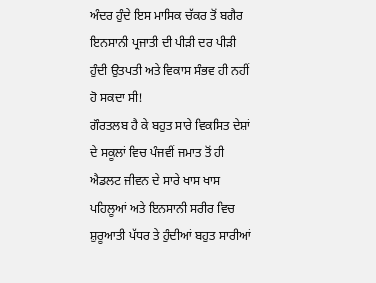ਅੰਦਰ ਹੁੰਦੇ ਇਸ ਮਾਸਿਕ ਚੱਕਰ ਤੋਂ ਬਗੈਰ ਇਨਸਾਨੀ ਪ੍ਰਜਾਤੀ ਦੀ ਪੀੜੀ ਦਰ ਪੀੜੀ ਹੁੰਦੀ ਉਤਪਤੀ ਅਤੇ ਵਿਕਾਸ ਸੰਭਵ ਹੀ ਨਹੀਂ ਹੋ ਸਕਦਾ ਸੀ!
ਗੌਰਤਲਬ ਹੈ ਕੇ ਬਹੁਤ ਸਾਰੇ ਵਿਕਸਿਤ ਦੇਸ਼ਾਂ ਦੇ ਸਕੂਲਾਂ ਵਿਚ ਪੰਜਵੀਂ ਜਮਾਤ ਤੋਂ ਹੀ ਐਡਲਟ ਜੀਵਨ ਦੇ ਸਾਰੇ ਖਾਸ ਖਾਸ ਪਹਿਲੂਆਂ ਅਤੇ ਇਨਸਾਨੀ ਸਰੀਰ ਵਿਚ ਸ਼ੁਰੂਆਤੀ ਪੱਧਰ ਤੇ ਹੁੰਦੀਆਂ ਬਹੁਤ ਸਾਰੀਆਂ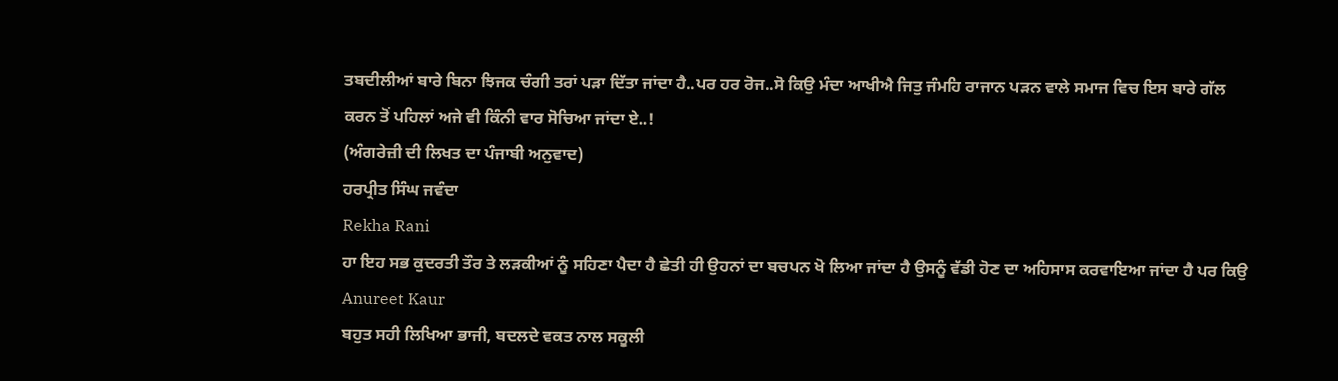ਤਬਦੀਲੀਆਂ ਬਾਰੇ ਬਿਨਾ ਝਿਜਕ ਚੰਗੀ ਤਰਾਂ ਪੜਾ ਦਿੱਤਾ ਜਾਂਦਾ ਹੈ..ਪਰ ਹਰ ਰੋਜ..ਸੋ ਕਿਉ ਮੰਦਾ ਆਖੀਐ ਜਿਤੁ ਜੰਮਹਿ ਰਾਜਾਨ ਪੜਨ ਵਾਲੇ ਸਮਾਜ ਵਿਚ ਇਸ ਬਾਰੇ ਗੱਲ ਕਰਨ ਤੋਂ ਪਹਿਲਾਂ ਅਜੇ ਵੀ ਕਿੰਨੀ ਵਾਰ ਸੋਚਿਆ ਜਾਂਦਾ ਏ..!
(ਅੰਗਰੇਜ਼ੀ ਦੀ ਲਿਖਤ ਦਾ ਪੰਜਾਬੀ ਅਨੁਵਾਦ)
ਹਰਪ੍ਰੀਤ ਸਿੰਘ ਜਵੰਦਾ
Rekha Rani
ਹਾ ਇਹ ਸਭ ਕੁਦਰਤੀ ਤੌਰ ਤੇ ਲੜਕੀਆਂ ਨੂੰ ਸਹਿਣਾ ਪੈਦਾ ਹੈ ਛੇਤੀ ਹੀ ਉਹਨਾਂ ਦਾ ਬਚਪਨ ਖੋ ਲਿਆ ਜਾਂਦਾ ਹੈ ਉਸਨੂੰ ਵੱਡੀ ਹੋਣ ਦਾ ਅਹਿਸਾਸ ਕਰਵਾਇਆ ਜਾਂਦਾ ਹੈ ਪਰ ਕਿਉ
Anureet Kaur
ਬਹੁਤ ਸਹੀ ਲਿਖਿਆ ਭਾਜੀ, ਬਦਲਦੇ ਵਕਤ ਨਾਲ ਸਕੂਲੀ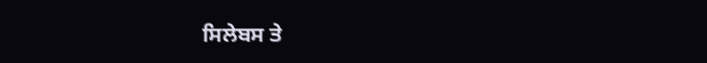ਸਿਲੇਬਸ ਤੇ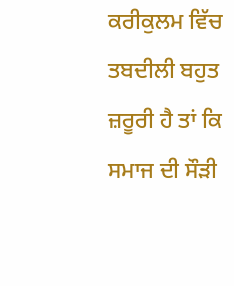ਕਰੀਕੁਲਮ ਵਿੱਚ ਤਬਦੀਲੀ ਬਹੁਤ ਜ਼ਰੂਰੀ ਹੈ ਤਾਂ ਕਿ ਸਮਾਜ ਦੀ ਸੌੜੀ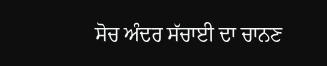ਸੋਚ ਅੰਦਰ ਸੱਚਾਈ ਦਾ ਚਾਨਣ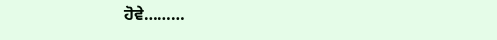ਹੋਵੇ………